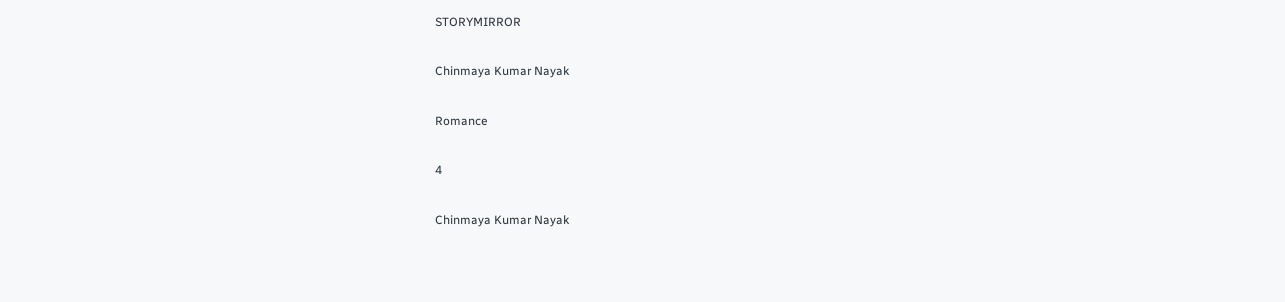STORYMIRROR

Chinmaya Kumar Nayak

Romance

4

Chinmaya Kumar Nayak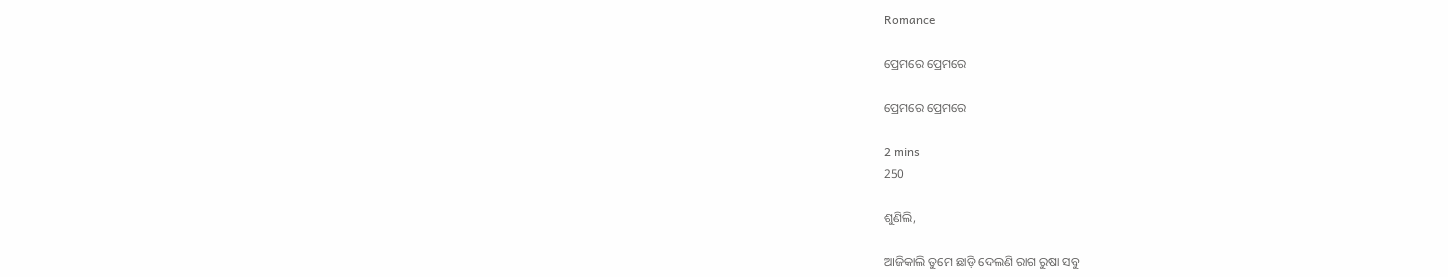Romance

ପ୍ରେମରେ ପ୍ରେମରେ

ପ୍ରେମରେ ପ୍ରେମରେ

2 mins
250

ଶୁଣିଲି,

ଆଜିକାଲି ତୁମେ ଛାଡ଼ି ଦେଲଣି ରାଗ ରୁଷା ସବୁ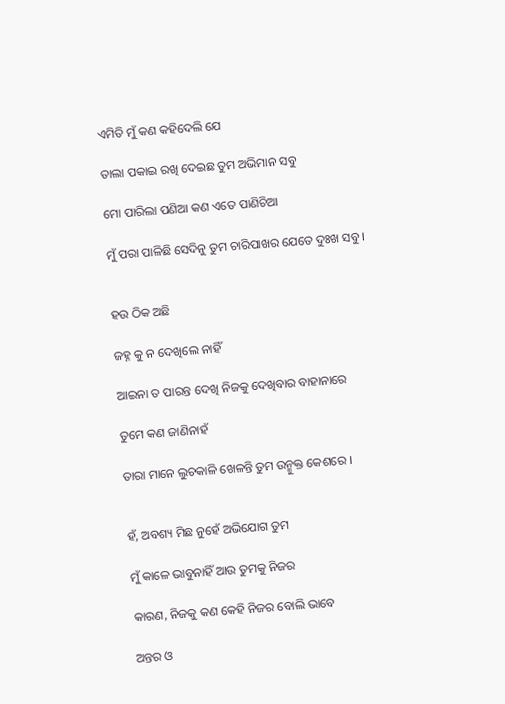ଏମିତି ମୁଁ କଣ କହିଦେଲି ଯେ

ତାଲା ପକାଇ ରଖି ଦେଇଛ ତୁମ ଅଭିମାନ ସବୁ

ମୋ ପାରିଲା ପଣିଆ କଣ ଏତେ ପାଣିଚିଆ

ମୁଁ ପରା ପାଳିଛି ସେଦିନୁ ତୁମ ଚାରିପାଖର ଯେତେ ଦୁଃଖ ସବୁ ।


ହଉ ଠିକ ଅଛି

ଜହ୍ନ କୁ ନ ଦେଖିଲେ ନାହିଁ

ଆଇନା ତ ପାରନ୍ତ ଦେଖି ନିଜକୁ ଦେଖିବାର ବାହାନାରେ

ତୁମେ କଣ ଜାଣିନାହଁ

ତାରା ମାନେ ଲୁଚକାଳି ଖେଳନ୍ତି ତୁମ ଉନ୍ମୁକ୍ତ କେଶରେ ।


ହଁ, ଅବଶ୍ୟ ମିଛ ନୁହେଁ ଅଭିଯୋଗ ତୁମ

ମୁଁ କାଳେ ଭାବୁନାହିଁ ଆଉ ତୁମକୁ ନିଜର

କାରଣ, ନିଜକୁ କଣ କେହି ନିଜର ବୋଲି ଭାବେ

ଅନ୍ତର ଓ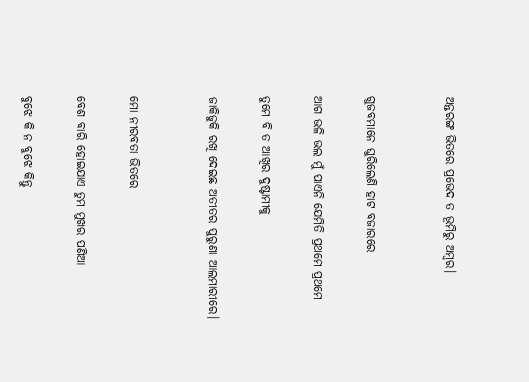ଅନ୍ତରଙ୍ଗ ଭିତରେ ପ୍ରଭେଦ ତ ଭୂମିରୁ ଅମ୍ବର।


ଗୁଜବମାନେ ଘୁରିଲେଣି ହାଟ ବଜାରରେ

ଆଗ ଭଳି ଭଲ ମୁଁ ପାଏନି ଯେମିତି ପ୍ରଥମେ ପ୍ରଥମେ

ତୁମେ ବି ତ ଆଖିର ଦୁଷ୍ଟାମୀକୁ

ଜାକିଜୁକି ରଖି ଦେଇଛ ଅତୀତର ପୁରୁଣା ଆଲମାରୀରେ।


ମୋ ନୀରବତା ଭିତରେ

ବେଶ ବାରି ହୋଇଯାଏ ତୁମ ମୁଖର ପଣିଆ

ବୁଝେ କି ନ ବୁଝେ କିନ୍ତୁ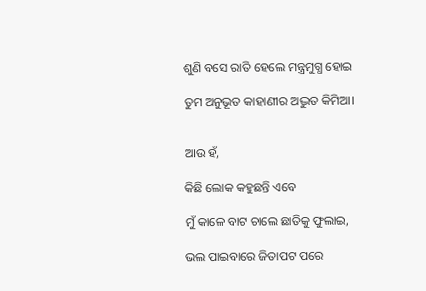ଶୁଣି ବସେ ରାତି ହେଲେ ମନ୍ତ୍ରମୁଗ୍ଧ ହୋଇ

ତୁମ ଅନୁଭୂତ କାହାଣୀର ଅଦ୍ଭୁତ କିମିଆ।


ଆଉ ହଁ,

କିଛି ଲୋକ କହୁଛନ୍ତି ଏବେ

ମୁଁ କାଳେ ବାଟ ଚାଲେ ଛାତିକୁ ଫୁଲାଇ,

ଭଲ ପାଇବାରେ ଜିତାପଟ ପରେ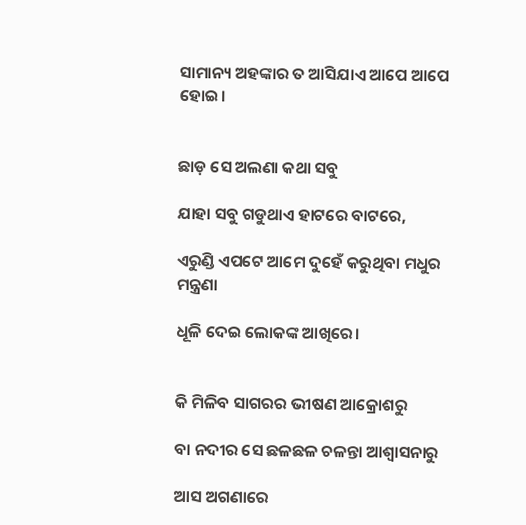ସାମାନ୍ୟ ଅହଙ୍କାର ତ ଆସିଯାଏ ଆପେ ଆପେ ହୋଇ।


ଛାଡ଼ ସେ ଅଲଣା କଥା ସବୁ

ଯାହା ସବୁ ଗଡୁଥାଏ ହାଟରେ ବାଟରେ,

ଏରୁଣ୍ଡି ଏପଟେ ଆମେ ଦୁହେଁ କରୁଥିବା ମଧୁର ମନ୍ତ୍ରଣା

ଧୂଳି ଦେଇ ଲୋକଙ୍କ ଆଖିରେ।


କି ମିଳିବ ସାଗରର ଭୀଷଣ ଆକ୍ରୋଶରୁ

ବା ନଦୀର ସେ ଛଳଛଳ ଚଳନ୍ତା ଆଶ୍ୱାସନାରୁ

ଆସ ଅଗଣାରେ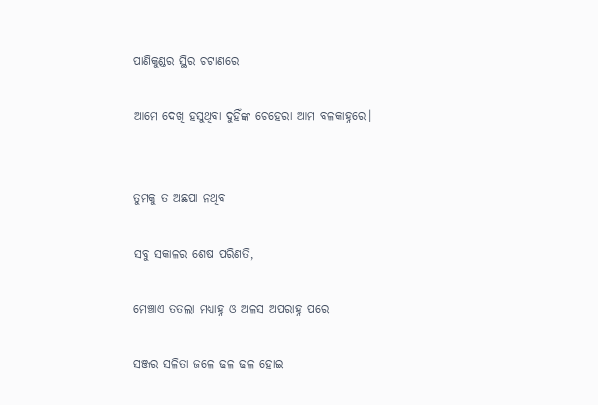ପାଣିକୁଣ୍ଡର ସ୍ଥିର ଚଟାଣରେ

ଆମେ ଦେଖି ହସୁଥିବା ଦୁହିଁଙ୍କ ଚେହେରା ଆମ ବଳକାହ୍ନରେ।


ତୁମକୁ ତ ଅଛପା ନଥିବ

ସବୁ ସକାଳର ଶେଷ ପରିଣତି,

ମେଞ୍ଚାଏ ତତଲା ମଧ୍ୟାହ୍ନ ଓ ଅଳସ ଅପରାହ୍ନ ପରେ

ସଞ୍ଜର ସଳିତା ଜଳେ ଢଳ ଢଳ ହୋଇ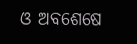ଓ ଅବଶେଷେ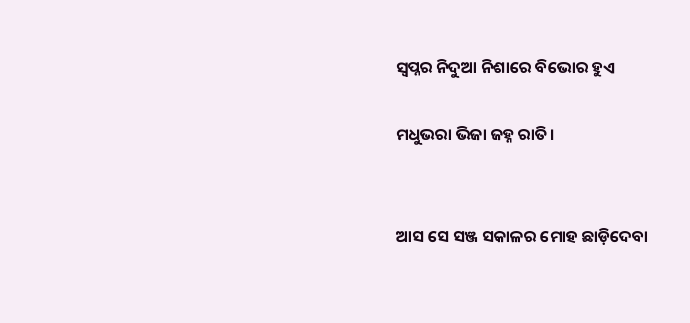ସ୍ୱପ୍ନର ନିଦୁଆ ନିଶାରେ ବିଭୋର ହୁଏ

ମଧୁଭରା ଭିଜା ଜହ୍ନ ରାତି।


ଆସ ସେ ସଞ୍ଜ ସକାଳର ମୋହ ଛାଡ଼ିଦେବା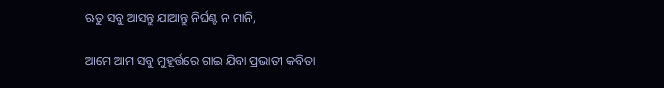ଋତୁ ସବୁ ଆସନ୍ତୁ ଯାଆନ୍ତୁ ନିର୍ଘଣ୍ଟ ନ ମାନି,

ଆମେ ଆମ ସବୁ ମୁହୂର୍ତ୍ତରେ ଗାଇ ଯିବା ପ୍ରଭାତୀ କବିତା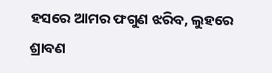ହସରେ ଆମର ଫଗୁଣ ଝରିବ, ଲୁହରେ ଶ୍ରାବଣ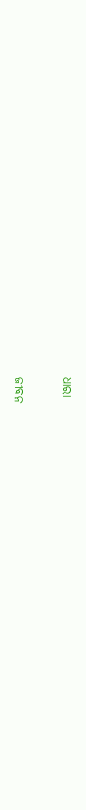ଧାରା

ଜୀବନ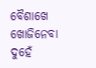ବୈଶାଖେ ଖୋଜିନେବା ଦୁହେଁ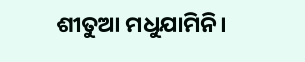ଶୀତୁଆ ମଧୁଯାମିନି।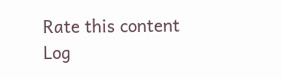Rate this content
Log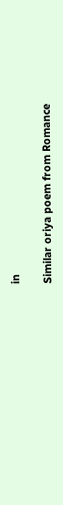in

Similar oriya poem from Romance